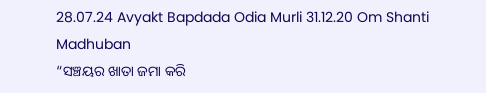28.07.24 Avyakt Bapdada Odia Murli 31.12.20 Om Shanti Madhuban
“ସଞ୍ଚୟର ଖାତା ଜମା କରି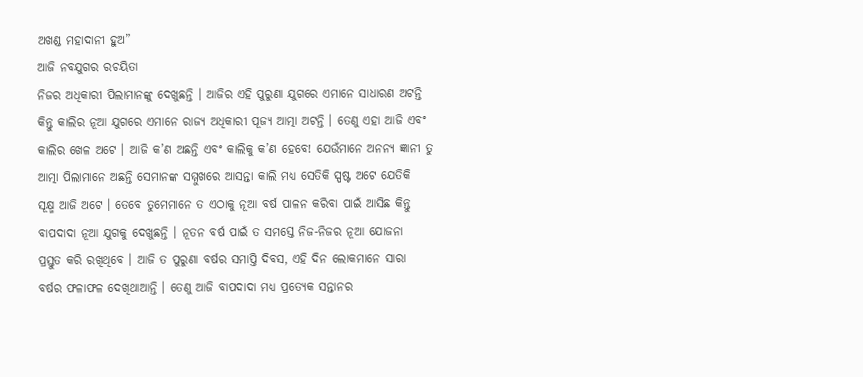ଅଖଣ୍ଡ ମହାଦାନୀ ହୁଅ”
ଆଜି ନବଯୁଗର ରଚୟିତା
ନିଜର ଅଧିକାରୀ ପିଲାମାନଙ୍କୁ ଦେଖୁଛନ୍ତି । ଆଜିର ଏହି ପୁରୁଣା ଯୁଗରେ ଏମାନେ ସାଧାରଣ ଅଟନ୍ତି
କିନ୍ତୁ କାଲିର ନୂଆ ଯୁଗରେ ଏମାନେ ରାଜ୍ୟ ଅଧିକାରୀ ପୂଜ୍ୟ ଆତ୍ମା ଅଟନ୍ତି । ତେଣୁ ଏହା ଆଜି ଏବଂ
କାଲିର ଖେଳ ଅଟେ । ଆଜି କ’ଣ ଅଛନ୍ତି ଏବଂ କାଲିକୁ କ’ଣ ହେବେ! ଯେଉଁମାନେ ଅନନ୍ୟ ଜ୍ଞାନୀ ତୁ
ଆତ୍ମା ପିଲାମାନେ ଅଛନ୍ତି ସେମାନଙ୍କ ସମ୍ମୁଖରେ ଆସନ୍ତା କାଲି ମଧ୍ୟ ସେତିକି ସ୍ପଷ୍ଟ ଅଟେ ଯେତିକି
ସୂକ୍ଷ୍ମ ଆଜି ଅଟେ । ତେବେ ତୁମେମାନେ ତ ଏଠାକୁ ନୂଆ ବର୍ଷ ପାଳନ କରିବା ପାଇଁ ଆସିଛ କିନ୍ତୁ
ବାପଦାଦା ନୂଆ ଯୁଗକୁ ଦେଖୁଛନ୍ତି । ନୂତନ ବର୍ଷ ପାଇଁ ତ ସମସ୍ତେ ନିଜ-ନିଜର ନୂଆ ଯୋଜନା
ପ୍ରସ୍ତୁତ କରି ରଖିଥିବେ । ଆଜି ତ ପୁରୁଣା ବର୍ଷର ସମାପ୍ତି ଦିବସ, ଏହି ଦିନ ଲୋକମାନେ ସାରା
ବର୍ଷର ଫଳାଫଳ ଦେଖିଥାଆନ୍ତି । ତେଣୁ ଆଜି ବାପଦାଦା ମଧ୍ୟ ପ୍ରତ୍ୟେକ ସନ୍ତାନର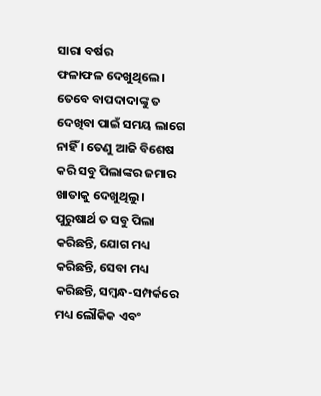ସାରା ବର୍ଷର
ଫଳାଫଳ ଦେଖୁଥିଲେ । ତେବେ ବାପଦାଦାଙ୍କୁ ତ ଦେଖିବା ପାଇଁ ସମୟ ଲାଗେ ନାହିଁ । ତେଣୁ ଆଜି ବିଶେଷ
କରି ସବୁ ପିଲାଙ୍କର ଜମାର ଖାତାକୁ ଦେଖୁଥିଲୁ । ପୁରୁଷାର୍ଥ ତ ସବୁ ପିଲା କରିଛନ୍ତି, ଯୋଗ ମଧ୍ୟ
କରିଛନ୍ତି, ସେବା ମଧ୍ୟ କରିଛନ୍ତି, ସମ୍ବନ୍ଧ-ସମ୍ପର୍କରେ ମଧ୍ୟ ଲୌକିକ ଏବଂ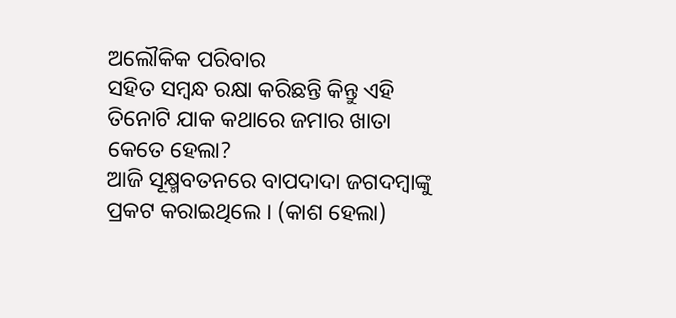ଅଲୌକିକ ପରିବାର
ସହିତ ସମ୍ବନ୍ଧ ରକ୍ଷା କରିଛନ୍ତି କିନ୍ତୁ ଏହି ତିନୋଟି ଯାକ କଥାରେ ଜମାର ଖାତା କେତେ ହେଲା?
ଆଜି ସୂକ୍ଷ୍ମବତନରେ ବାପଦାଦା ଜଗଦମ୍ବାଙ୍କୁ ପ୍ରକଟ କରାଇଥିଲେ । (କାଶ ହେଲା)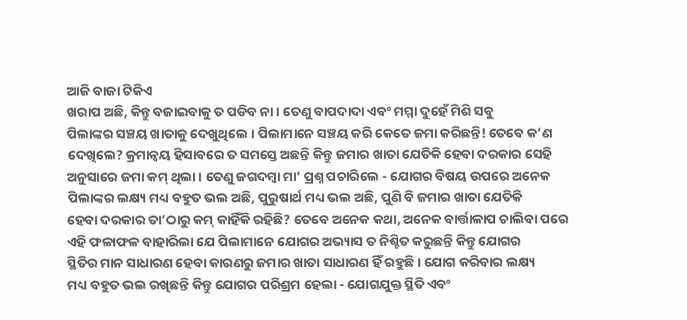ଆଜି ବାଜା ଟିକିଏ
ଖରାପ ଅଛି, କିନ୍ତୁ ବଜାଇବାକୁ ତ ପଡିବ ନା । ତେଣୁ ବାପଦାଦା ଏବଂ ମମ୍ମା ଦୁହେଁ ମିଶି ସବୁ
ପିଲାଙ୍କର ସଞ୍ଚୟ ଖାତାକୁ ଦେଖୁଥିଲେ । ପିଲାମାନେ ସଞ୍ଚୟ କରି କେତେ ଜମା କରିଛନ୍ତି! ତେବେ କ’ଣ
ଦେଖିଲେ? କ୍ରମାନ୍ୱୟ ହିସାବରେ ତ ସମସ୍ତେ ଅଛନ୍ତି କିନ୍ତୁ ଜମାର ଖାତା ଯେତିକି ହେବା ଦରକାର ସେହି
ଅନୁସାରେ ଜମା କମ୍ ଥିଲା । ତେଣୁ ଜଗଦମ୍ବା ମା’ ପ୍ରଶ୍ନ ପଚାରିଲେ - ଯୋଗର ବିଷୟ ଉପରେ ଅନେକ
ପିଲାଙ୍କର ଲକ୍ଷ୍ୟ ମଧ୍ୟ ବହୁତ ଭଲ ଅଛି, ପୁରୁଷାର୍ଥ ମଧ୍ୟ ଭଲ ଅଛି, ପୁଣି ବି ଜମାର ଖାତା ଯେତିକି
ହେବା ଦରକାର ତା’ଠାରୁ କମ୍ କାହିଁକି ରହିଛି? ତେବେ ଅନେକ କଥା, ଅନେକ ବାର୍ତ୍ତାଳାପ ଚାଲିବା ପରେ
ଏହି ଫଳାଫଳ ବାହାରିଲା ଯେ ପିଲାମାନେ ଯୋଗର ଅଭ୍ୟାସ ତ ନିଶ୍ଚିତ କରୁଛନ୍ତି କିନ୍ତୁ ଯୋଗର
ସ୍ଥିତିର ମାନ ସାଧାରଣ ହେବା କାରଣରୁ ଜମାର ଖାତା ସାଧାରଣ ହିଁ ରହୁଛି । ଯୋଗ କରିବାର ଲକ୍ଷ୍ୟ
ମଧ୍ୟ ବହୁତ ଭଲ ରଖିଛନ୍ତି କିନ୍ତୁ ଯୋଗର ପରିଶ୍ରମ ହେଲା - ଯୋଗଯୁକ୍ତ ସ୍ଥିତି ଏବଂ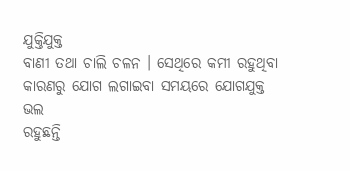ଯୁକ୍ତିଯୁକ୍ତ
ବାଣୀ ତଥା ଚାଲି ଚଳନ । ସେଥିରେ କମୀ ରହୁଥିବା କାରଣରୁ ଯୋଗ ଲଗାଇବା ସମୟରେ ଯୋଗଯୁକ୍ତ ଭଲ
ରହୁଛନ୍ତି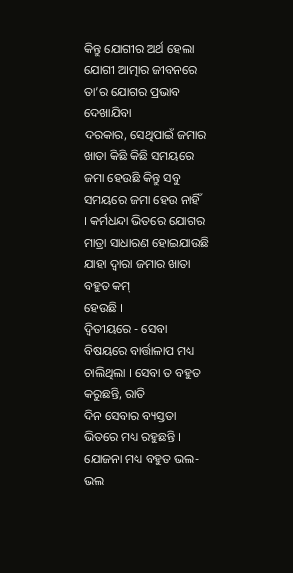କିନ୍ତୁ ଯୋଗୀର ଅର୍ଥ ହେଲା ଯୋଗୀ ଆତ୍ମାର ଜୀବନରେ ତା’ର ଯୋଗର ପ୍ରଭାବ ଦେଖାଯିବା
ଦରକାର, ସେଥିପାଇଁ ଜମାର ଖାତା କିଛି କିଛି ସମୟରେ ଜମା ହେଉଛି କିନ୍ତୁ ସବୁ ସମୟରେ ଜମା ହେଉ ନାହିଁ
। କର୍ମଧନ୍ଦା ଭିତରେ ଯୋଗର ମାତ୍ରା ସାଧାରଣ ହୋଇଯାଉଛି ଯାହା ଦ୍ୱାରା ଜମାର ଖାତା ବହୁତ କମ୍
ହେଉଛି ।
ଦ୍ୱିତୀୟରେ - ସେବା ବିଷୟରେ ବାର୍ତ୍ତାଳାପ ମଧ୍ୟ ଚାଲିଥିଲା । ସେବା ତ ବହୁତ କରୁଛନ୍ତି, ରାତି
ଦିନ ସେବାର ବ୍ୟସ୍ତତା ଭିତରେ ମଧ୍ୟ ରହୁଛନ୍ତି । ଯୋଜନା ମଧ୍ୟ ବହୁତ ଭଲ-ଭଲ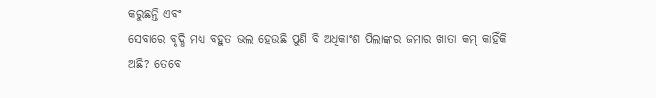କରୁଛନ୍ତି ଏବଂ
ସେବାରେ ବୃଦ୍ଧି ମଧ୍ୟ ବହୁତ ଭଲ ହେଉଛି ପୁଣି ବି ଅଧିକାଂଶ ପିଲାଙ୍କର ଜମାର ଖାତା କମ୍ କାହିଁକି
ଅଛି? ତେବେ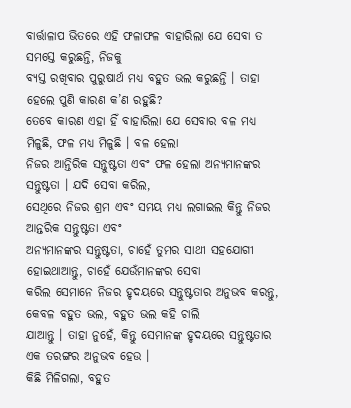ବାର୍ତ୍ତାଳାପ ଭିତରେ ଏହି ଫଳାଫଳ ବାହାରିଲା ଯେ ସେବା ତ ସମସ୍ତେ କରୁଛନ୍ତି, ନିଜକୁ
ବ୍ୟସ୍ତ ରଖିବାର ପୁରୁଷାର୍ଥ ମଧ୍ୟ ବହୁତ ଭଲ କରୁଛନ୍ତି । ତାହା ହେଲେ ପୁଣି କାରଣ କ’ଣ ରହୁଛି?
ତେବେ କାରଣ ଏହା ହିଁ ବାହାରିଲା ଯେ ସେବାର ବଳ ମଧ୍ୟ ମିଳୁଛି, ଫଳ ମଧ୍ୟ ମିଳୁଛି । ବଳ ହେଲା
ନିଜର ଆନ୍ତିରିକ ସନ୍ତୁଷ୍ଟତା ଏବଂ ଫଳ ହେଲା ଅନ୍ୟମାନଙ୍କର ସନ୍ତୁଷ୍ଟତା । ଯଦି ସେବା କରିଲ,
ସେଥିରେ ନିଜର ଶ୍ରମ ଏବଂ ସମୟ ମଧ୍ୟ ଲଗାଇଲ କିନ୍ତୁ ନିଜର ଆନ୍ତରିକ ସନ୍ତୁଷ୍ଟତା ଏବଂ
ଅନ୍ୟମାନଙ୍କର ସନ୍ତୁଷ୍ଟତା, ଚାହେଁ ତୁମର ସାଥୀ ସହଯୋଗୀ ହୋଇଥାଆନ୍ତୁ, ଚାହେଁ ଯେଉଁମାନଙ୍କର ସେବା
କରିଲ ସେମାନେ ନିଜର ହୃଦୟରେ ସନ୍ତୁଷ୍ଟତାର ଅନୁଭବ କରନ୍ତୁ, କେବଳ ବହୁତ ଭଲ, ବହୁତ ଭଲ କହି ଚାଲି
ଯାଆନ୍ତୁ । ତାହା ନୁହେଁ, କିନ୍ତୁ ସେମାନଙ୍କ ହୃଦୟରେ ସନ୍ତୁଷ୍ଟତାର ଏକ ତରଙ୍ଗର ଅନୁଭବ ହେଉ ।
କିଛି ମିଳିଗଲା, ବହୁତ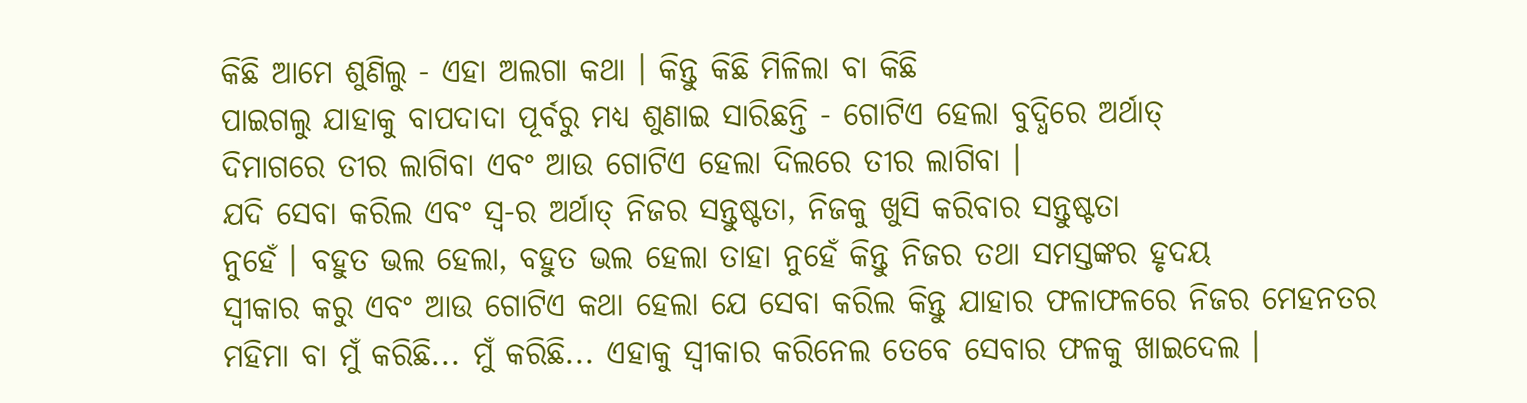କିଛି ଆମେ ଶୁଣିଲୁ - ଏହା ଅଲଗା କଥା । କିନ୍ତୁ କିଛି ମିଳିଲା ବା କିଛି
ପାଇଗଲୁ ଯାହାକୁ ବାପଦାଦା ପୂର୍ବରୁ ମଧ୍ୟ ଶୁଣାଇ ସାରିଛନ୍ତି - ଗୋଟିଏ ହେଲା ବୁଦ୍ଧିରେ ଅର୍ଥାତ୍
ଦିମାଗରେ ତୀର ଲାଗିବା ଏବଂ ଆଉ ଗୋଟିଏ ହେଲା ଦିଲରେ ତୀର ଲାଗିବା ।
ଯଦି ସେବା କରିଲ ଏବଂ ସ୍ୱ-ର ଅର୍ଥାତ୍ ନିଜର ସନ୍ତୁଷ୍ଟତା, ନିଜକୁ ଖୁସି କରିବାର ସନ୍ତୁଷ୍ଟତା
ନୁହେଁ । ବହୁତ ଭଲ ହେଲା, ବହୁତ ଭଲ ହେଲା ତାହା ନୁହେଁ କିନ୍ତୁ ନିଜର ତଥା ସମସ୍ତଙ୍କର ହୃଦୟ
ସ୍ୱୀକାର କରୁ ଏବଂ ଆଉ ଗୋଟିଏ କଥା ହେଲା ଯେ ସେବା କରିଲ କିନ୍ତୁ ଯାହାର ଫଳାଫଳରେ ନିଜର ମେହନତର
ମହିମା ବା ମୁଁ କରିଛି... ମୁଁ କରିଛି... ଏହାକୁ ସ୍ୱୀକାର କରିନେଲ ତେବେ ସେବାର ଫଳକୁ ଖାଇଦେଲ ।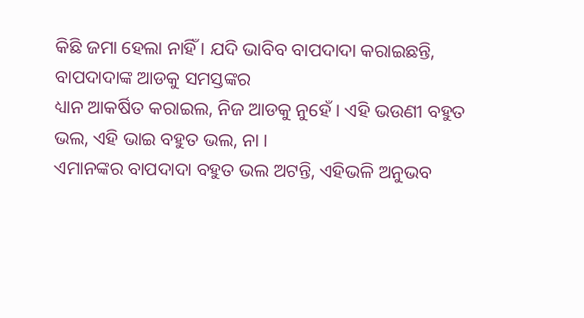କିଛି ଜମା ହେଲା ନାହିଁ । ଯଦି ଭାବିବ ବାପଦାଦା କରାଇଛନ୍ତି, ବାପଦାଦାଙ୍କ ଆଡକୁ ସମସ୍ତଙ୍କର
ଧ୍ୟାନ ଆକର୍ଷିତ କରାଇଲ, ନିଜ ଆଡକୁ ନୁହେଁ । ଏହି ଭଉଣୀ ବହୁତ ଭଲ, ଏହି ଭାଇ ବହୁତ ଭଲ, ନା ।
ଏମାନଙ୍କର ବାପଦାଦା ବହୁତ ଭଲ ଅଟନ୍ତି, ଏହିଭଳି ଅନୁଭବ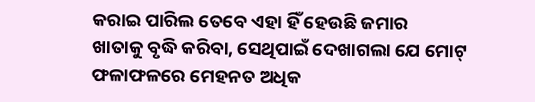କରାଇ ପାରିଲ ତେବେ ଏହା ହିଁ ହେଉଛି ଜମାର
ଖାତାକୁ ବୃଦ୍ଧି କରିବା, ସେଥିପାଇଁ ଦେଖାଗଲା ଯେ ମୋଟ୍ ଫଳାଫଳରେ ମେହନତ ଅଧିକ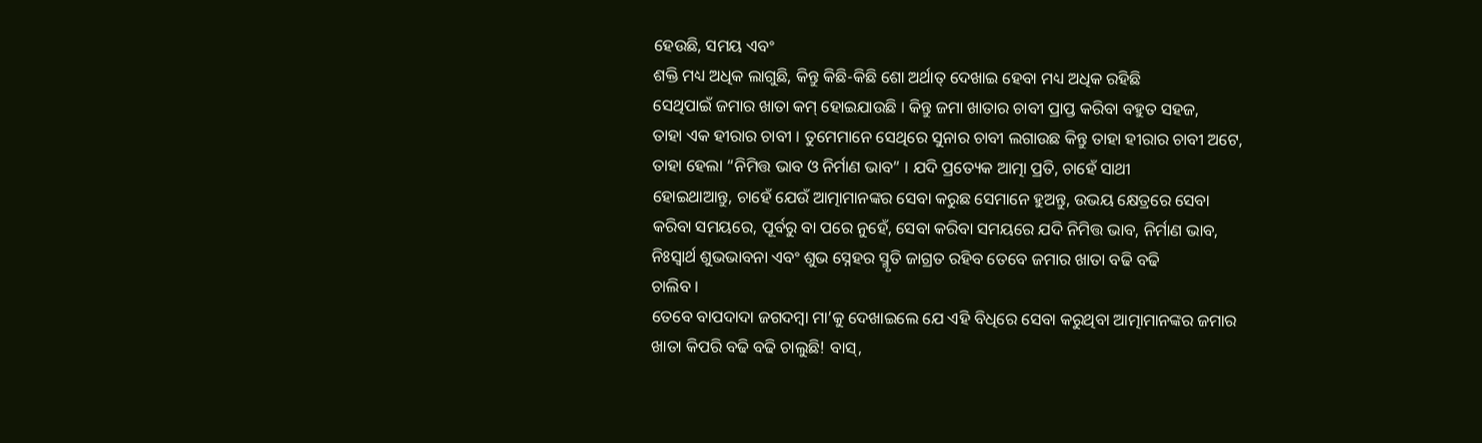ହେଉଛି, ସମୟ ଏବଂ
ଶକ୍ତି ମଧ୍ୟ ଅଧିକ ଲାଗୁଛି, କିନ୍ତୁ କିଛି-କିଛି ଶୋ ଅର୍ଥାତ୍ ଦେଖାଇ ହେବା ମଧ୍ୟ ଅଧିକ ରହିଛି
ସେଥିପାଇଁ ଜମାର ଖାତା କମ୍ ହୋଇଯାଉଛି । କିନ୍ତୁ ଜମା ଖାତାର ଚାବୀ ପ୍ରାପ୍ତ କରିବା ବହୁତ ସହଜ,
ତାହା ଏକ ହୀରାର ଚାବୀ । ତୁମେମାନେ ସେଥିରେ ସୁନାର ଚାବୀ ଲଗାଉଛ କିନ୍ତୁ ତାହା ହୀରାର ଚାବୀ ଅଟେ,
ତାହା ହେଲା “ନିମିତ୍ତ ଭାବ ଓ ନିର୍ମାଣ ଭାବ” । ଯଦି ପ୍ରତ୍ୟେକ ଆତ୍ମା ପ୍ରତି, ଚାହେଁ ସାଥୀ
ହୋଇଥାଆନ୍ତୁ, ଚାହେଁ ଯେଉଁ ଆତ୍ମାମାନଙ୍କର ସେବା କରୁଛ ସେମାନେ ହୁଅନ୍ତୁ, ଉଭୟ କ୍ଷେତ୍ରରେ ସେବା
କରିବା ସମୟରେ, ପୂର୍ବରୁ ବା ପରେ ନୁହେଁ, ସେବା କରିବା ସମୟରେ ଯଦି ନିମିତ୍ତ ଭାବ, ନିର୍ମାଣ ଭାବ,
ନିଃସ୍ୱାର୍ଥ ଶୁଭଭାବନା ଏବଂ ଶୁଭ ସ୍ନେହର ସ୍ମୃତି ଜାଗ୍ରତ ରହିବ ତେବେ ଜମାର ଖାତା ବଢି ବଢି
ଚାଲିବ ।
ତେବେ ବାପଦାଦା ଜଗଦମ୍ବା ମା’କୁ ଦେଖାଇଲେ ଯେ ଏହି ବିଧିରେ ସେବା କରୁଥିବା ଆତ୍ମାମାନଙ୍କର ଜମାର
ଖାତା କିପରି ବଢି ବଢି ଚାଲୁଛି! ବାସ୍,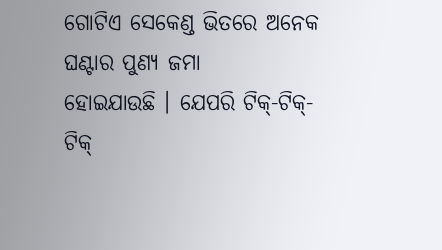ଗୋଟିଏ ସେକେଣ୍ଡ ଭିତରେ ଅନେକ ଘଣ୍ଟାର ପୁଣ୍ୟ ଜମା
ହୋଇଯାଉଛି । ଯେପରି ଟିକ୍-ଟିକ୍-ଟିକ୍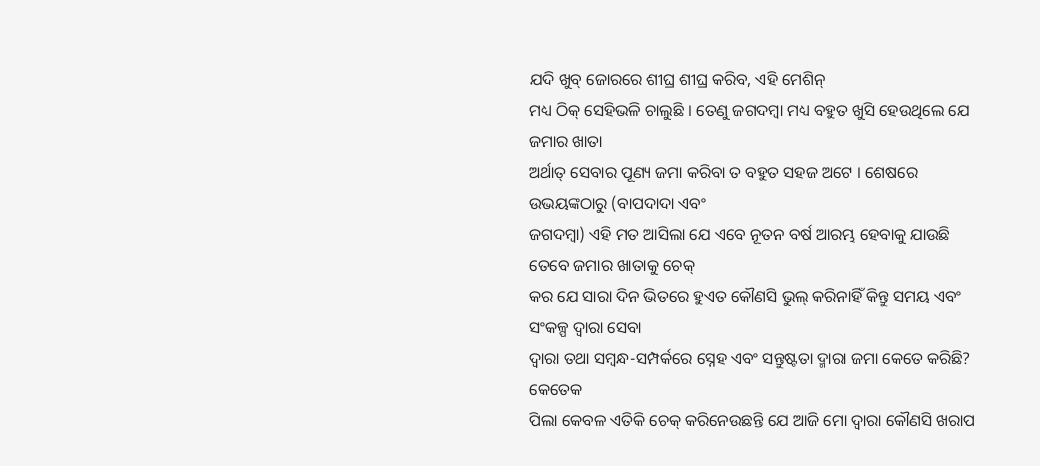ଯଦି ଖୁବ୍ ଜୋରରେ ଶୀଘ୍ର ଶୀଘ୍ର କରିବ, ଏହି ମେଶିନ୍
ମଧ୍ୟ ଠିକ୍ ସେହିଭଳି ଚାଲୁଛି । ତେଣୁ ଜଗଦମ୍ବା ମଧ୍ୟ ବହୁତ ଖୁସି ହେଉଥିଲେ ଯେ ଜମାର ଖାତା
ଅର୍ଥାତ୍ ସେବାର ପୂଣ୍ୟ ଜମା କରିବା ତ ବହୁତ ସହଜ ଅଟେ । ଶେଷରେ ଉଭୟଙ୍କଠାରୁ (ବାପଦାଦା ଏବଂ
ଜଗଦମ୍ବା) ଏହି ମତ ଆସିଲା ଯେ ଏବେ ନୂତନ ବର୍ଷ ଆରମ୍ଭ ହେବାକୁ ଯାଉଛି ତେବେ ଜମାର ଖାତାକୁ ଚେକ୍
କର ଯେ ସାରା ଦିନ ଭିତରେ ହୁଏତ କୌଣସି ଭୁଲ୍ କରିନାହିଁ କିନ୍ତୁ ସମୟ ଏବଂ ସଂକଳ୍ପ ଦ୍ୱାରା ସେବା
ଦ୍ୱାରା ତଥା ସମ୍ବନ୍ଧ-ସମ୍ପର୍କରେ ସ୍ନେହ ଏବଂ ସନ୍ତୁଷ୍ଟତା ଦ୍ମାରା ଜମା କେତେ କରିଛି? କେତେକ
ପିଲା କେବଳ ଏତିକି ଚେକ୍ କରିନେଉଛନ୍ତି ଯେ ଆଜି ମୋ ଦ୍ୱାରା କୌଣସି ଖରାପ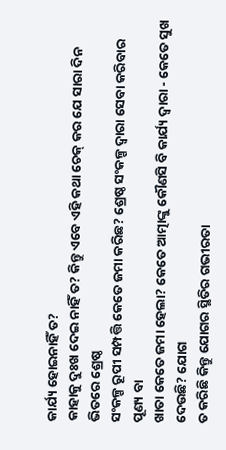କାର୍ଯ୍ୟ ହୋଇନାହିଁ ତ?
କାହାକୁ ଦୁଃଖ ଦେଇ ନାହିଁ ତ? କିନ୍ତୁ ଏବେ ଏହି କଥା ଚେକ୍ କର ଯେ ସାରା ଦିନ ଭିତରେ ଶ୍ରେଷ୍ଠ
ସଂକଳ୍ପ ରୂପୀ ସମ୍ପତ୍ତି କେତେ ଜମା କରିଛ? ଶ୍ରେଷ୍ଠ ସଂକଳ୍ପ ଦ୍ୱାରା ସେବା କରିବାର ପୂଣ୍ୟ ବା
ଖାତା କେତେ ଜମା ହେଲା? କେତେ ଆତ୍ମାଙ୍କୁ କୌଣସି ବି କାର୍ଯ୍ୟ ଦ୍ୱାରା - କେତେ ସୁଖ ଦେଉଛି? ଯୋଗ
ତ କରିଛି କିନ୍ତୁ ଯୋଗର ସ୍ଥିତିର ଗଭୀରତା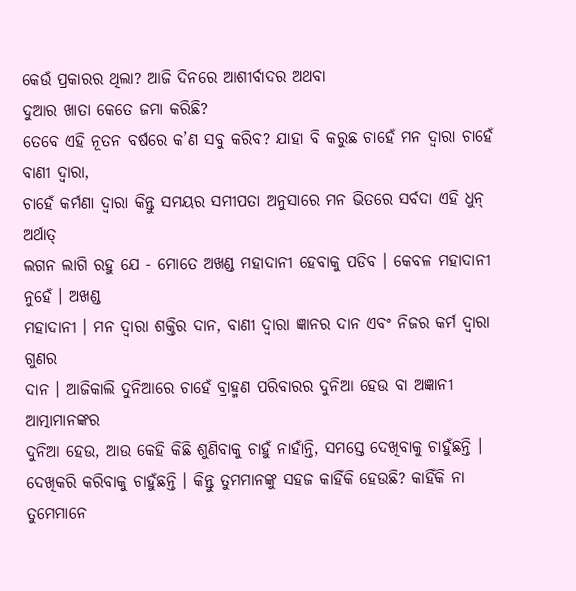କେଉଁ ପ୍ରକାରର ଥିଲା? ଆଜି ଦିନରେ ଆଶୀର୍ବାଦର ଅଥବା
ଦୁଆର ଖାତା କେତେ ଜମା କରିଛି?
ତେବେ ଏହି ନୂତନ ବର୍ଷରେ କ’ଣ ସବୁ କରିବ? ଯାହା ବି କରୁଛ ଚାହେଁ ମନ ଦ୍ୱାରା ଚାହେଁ ବାଣୀ ଦ୍ୱାରା,
ଚାହେଁ କର୍ମଣା ଦ୍ୱାରା କିନ୍ତୁ ସମୟର ସମୀପତା ଅନୁସାରେ ମନ ଭିତରେ ସର୍ବଦା ଏହି ଧୁନ୍ ଅର୍ଥାତ୍
ଲଗନ ଲାଗି ରହୁ ଯେ - ମୋତେ ଅଖଣ୍ଡ ମହାଦାନୀ ହେବାକୁ ପଡିବ । କେବଳ ମହାଦାନୀ ନୁହେଁ । ଅଖଣ୍ଡ
ମହାଦାନୀ । ମନ ଦ୍ୱାରା ଶକ୍ତିର ଦାନ, ବାଣୀ ଦ୍ୱାରା ଜ୍ଞାନର ଦାନ ଏବଂ ନିଜର କର୍ମ ଦ୍ୱାରା ଗୁଣର
ଦାନ । ଆଜିକାଲି ଦୁନିଆରେ ଚାହେଁ ବ୍ରାହ୍ମଣ ପରିବାରର ଦୁନିଆ ହେଉ ବା ଅଜ୍ଞାନୀ ଆତ୍ମାମାନଙ୍କର
ଦୁନିଆ ହେଉ, ଆଉ କେହି କିଛି ଶୁଣିବାକୁ ଚାହୁଁ ନାହାଁନ୍ତି, ସମସ୍ତେ ଦେଖିବାକୁ ଚାହୁଁଛନ୍ତି ।
ଦେଖିକରି କରିବାକୁ ଚାହୁଁଛନ୍ତି । କିନ୍ତୁ ତୁମମାନଙ୍କୁ ସହଜ କାହିଁକି ହେଉଛି? କାହିଁକି ନା
ତୁମେମାନେ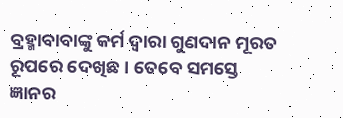ବ୍ରହ୍ମାବାବାଙ୍କୁ କର୍ମ ଦ୍ୱାରା ଗୁଣଦାନ ମୂରତ ରୂପରେ ଦେଖିଛ । ତେବେ ସମସ୍ତେ
ଜ୍ଞାନର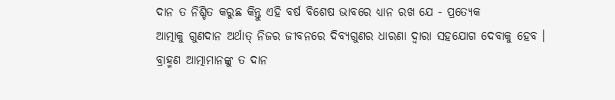ଦାନ ତ ନିଶ୍ଚିତ କରୁଛ କିନ୍ତୁ ଏହି ବର୍ଷ ବିଶେଷ ଭାବରେ ଧ୍ୟାନ ରଖ ଯେ - ପ୍ରତ୍ୟେକ
ଆତ୍ମାକୁ ଗୁଣଦାନ ଅର୍ଥାତ୍ ନିଜର ଜୀବନରେ ଦିବ୍ୟଗୁଣର ଧାରଣା ଦ୍ୱାରା ସହଯୋଗ ଦେବାକୁ ହେବ ।
ବ୍ରାହ୍ମଣ ଆତ୍ମାମାନଙ୍କୁ ତ ଦାନ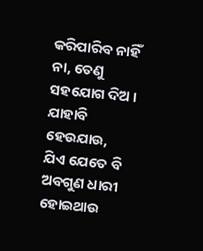କରିପାରିବ ନାହିଁ ନା, ତେଣୁ ସହଯୋଗ ଦିଅ । ଯାହାବି ହେଉଯାଉ,
ଯିଏ ଯେତେ ବି ଅବଗୁଣ ଧାରୀ ହୋଇଥାଉ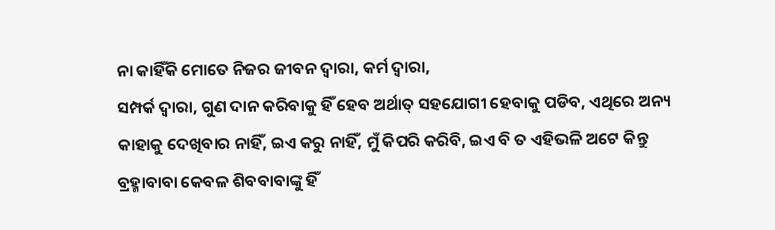ନା କାହିଁକି ମୋତେ ନିଜର ଜୀବନ ଦ୍ୱାରା, କର୍ମ ଦ୍ୱାରା,
ସମ୍ପର୍କ ଦ୍ୱାରା, ଗୁଣ ଦାନ କରିବାକୁ ହିଁ ହେବ ଅର୍ଥାତ୍ ସହଯୋଗୀ ହେବାକୁ ପଡିବ, ଏଥିରେ ଅନ୍ୟ
କାହାକୁ ଦେଖିବାର ନାହିଁ, ଇଏ କରୁ ନାହିଁ, ମୁଁ କିପରି କରିବି, ଇଏ ବି ତ ଏହିଭଳି ଅଟେ କିନ୍ତୁ
ବ୍ରହ୍ମାବାବା କେବଳ ଶିବବାବାଙ୍କୁ ହିଁ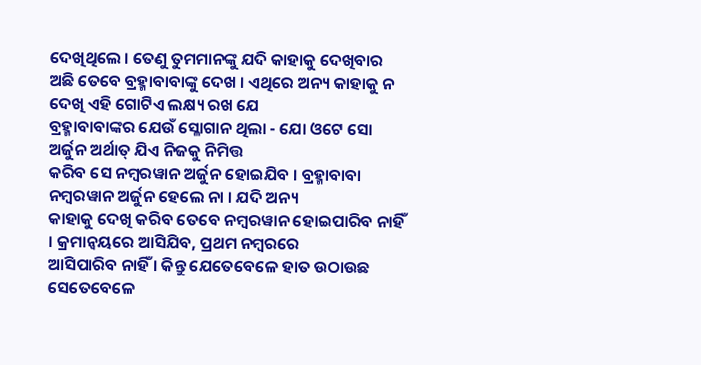ଦେଖିଥିଲେ । ତେଣୁ ତୁମମାନଙ୍କୁ ଯଦି କାହାକୁ ଦେଖିବାର
ଅଛି ତେବେ ବ୍ରହ୍ମାବାବାଙ୍କୁ ଦେଖ । ଏଥିରେ ଅନ୍ୟ କାହାକୁ ନ ଦେଖି ଏହି ଗୋଟିଏ ଲକ୍ଷ୍ୟ ରଖ ଯେ
ବ୍ରହ୍ମାବାବାଙ୍କର ଯେଉଁ ସ୍ଳୋଗାନ ଥିଲା - ଯୋ ଓଟେ ସୋ ଅର୍ଜୁନ ଅର୍ଥାତ୍ ଯିଏ ନିଜକୁ ନିମିତ୍ତ
କରିବ ସେ ନମ୍ବରୱାନ ଅର୍ଜୁନ ହୋଇଯିବ । ବ୍ରହ୍ମାବାବା ନମ୍ବରୱାନ ଅର୍ଜୁନ ହେଲେ ନା । ଯଦି ଅନ୍ୟ
କାହାକୁ ଦେଖି କରିବ ତେବେ ନମ୍ବରୱାନ ହୋଇପାରିବ ନାହିଁ । କ୍ରମାନ୍ୱୟରେ ଆସିଯିବ, ପ୍ରଥମ ନମ୍ବରରେ
ଆସିପାରିବ ନାହିଁ । କିନ୍ତୁ ଯେତେବେଳେ ହାତ ଉଠାଉଛ ସେତେବେଳେ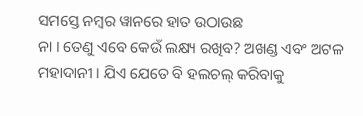ସମସ୍ତେ ନମ୍ବର ୱାନରେ ହାତ ଉଠାଉଛ
ନା । ତେଣୁ ଏବେ କେଉଁ ଲକ୍ଷ୍ୟ ରଖିବ? ଅଖଣ୍ଡ ଏବଂ ଅଟଳ ମହାଦାନୀ । ଯିଏ ଯେତେ ବି ହଲଚଲ୍ କରିବାକୁ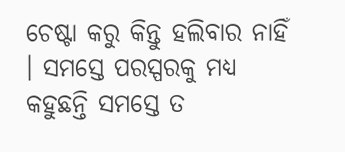ଚେଷ୍ଟା କରୁ କିନ୍ତୁ ହଲିବାର ନାହିଁ । ସମସ୍ତେ ପରସ୍ପରକୁ ମଧ୍ୟ କହୁଛନ୍ତି ସମସ୍ତେ ତ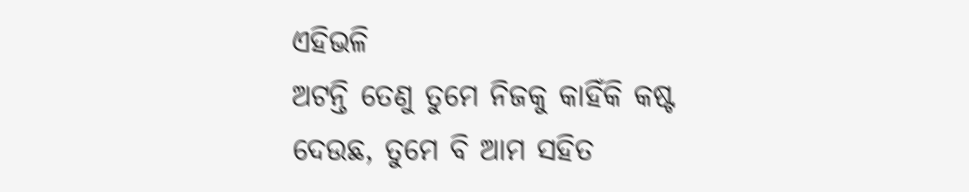ଏହିଭଳି
ଅଟନ୍ତି ତେଣୁ ତୁମେ ନିଜକୁ କାହିଁକି କଷ୍ଟ ଦେଉଛ, ତୁମେ ବି ଆମ ସହିତ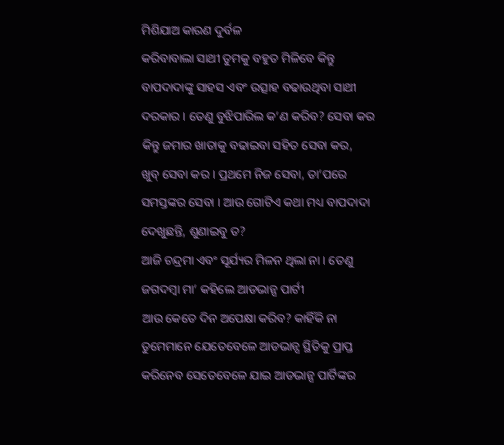ମିଶିଯାଅ କାରଣ ଦୁର୍ବଳ
କରିବାବାଲା ସାଥୀ ତୁମକୁ ବହୁତ ମିଳିବେ କିନ୍ତୁ ବାପଦାଦାଙ୍କୁ ସାହସ ଏବଂ ଉତ୍ସାହ ବଢାଉଥିବା ସାଥୀ
ଦରକାର । ତେଣୁ ବୁଝିପାରିଲ କ’ଣ କରିବ? ସେବା କର କିନ୍ତୁ ଜମାର ଖାତାକୁ ବଢାଇବା ସହିତ ସେବା କର,
ଖୁବ୍ ସେବା କର । ପ୍ରଥମେ ନିଜ ସେବା, ତା’ପରେ ସମସ୍ତଙ୍କର ସେବା । ଆଉ ଗୋଟିଏ କଥା ମଧ୍ୟ ବାପଦାଦା
ଦେଖୁଛନ୍ତି, ଶୁଣାଇବୁ ତ?
ଆଜି ଚନ୍ଦ୍ରମା ଏବଂ ସୂର୍ଯ୍ୟର ମିଳନ ଥିଲା ନା । ତେଣୁ ଜଗଦମ୍ବା ମା’ କହିଲେ ଆଡଭାନ୍ସ ପାର୍ଟୀ
ଆଉ କେତେ ଦିନ ଅପେକ୍ଷା କରିବ? କାହିଁକି ନା ତୁମେମାନେ ଯେତେବେଳେ ଆଡଭାନ୍ସ ସ୍ଥିତିକୁ ପ୍ରାପ୍ତ
କରିନେବ ସେତେବେଳେ ଯାଇ ଆଡଭାନ୍ସ ପାର୍ଟିଙ୍କର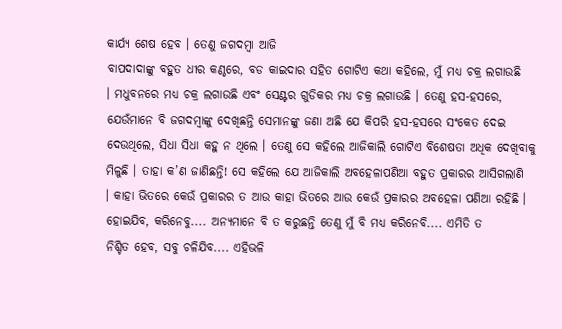କାର୍ଯ୍ୟ ଶେଷ ହେବ । ତେଣୁ ଜଗଦମ୍ବା ଆଜି
ବାପଦାଦାଙ୍କୁ ବହୁତ ଧୀର କଣ୍ଠରେ, ବଡ କାଇଦାର ସହିତ ଗୋଟିଏ କଥା କହିଲେ, ମୁଁ ମଧ୍ୟ ଚକ୍ର ଲଗାଉଛି
। ମଧୁବନରେ ମଧ୍ୟ ଚକ୍ର ଲଗାଉଛି ଏବଂ ସେଣ୍ଟର ଗୁଡିକର ମଧ୍ୟ ଚକ୍ର ଲଗାଉଛି । ତେଣୁ ହସ-ହସରେ,
ଯେଉଁମାନେ ବି ଜଗଦମ୍ବାଙ୍କୁ ଦେଖିଛନ୍ତି ସେମାନଙ୍କୁ ଜଣା ଅଛି ଯେ କିପରି ହସ-ହସରେ ସଂକେତ ଦେଇ
ଦେଉଥିଲେ, ସିଧା ସିଧା କହୁ ନ ଥିଲେ । ତେଣୁ ସେ କହିଲେ ଆଜିକାଲି ଗୋଟିଏ ବିଶେଷତା ଅଧିକ ଦେଖିବାକୁ
ମିଳୁଛି । ତାହା କ’ଣ ଜାଣିଛନ୍ତି! ସେ କହିଲେ ଯେ ଆଜିକାଲି ଅବହେଳାପଣିଆ ବହୁତ ପ୍ରକାରର ଆସିଗଲାଣି
। କାହା ଭିତରେ କେଉଁ ପ୍ରକାରର ତ ଆଉ କାହା ଭିତରେ ଆଉ କେଉଁ ପ୍ରକାରର ଅବହେଳା ପଣିଆ ରହିଛି ।
ହୋଇଯିବ, କରିନେବୁ.... ଅନ୍ୟମାନେ ବି ତ କରୁଛନ୍ତି ତେଣୁ ମୁଁ ବି ମଧ୍ୟ କରିନେବି.... ଏମିତି ତ
ନିଶ୍ଚିତ ହେବ, ସବୁ ଚଳିଯିବ.... ଏହିଭଳି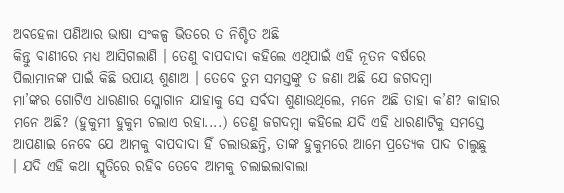ଅବହେଳା ପଣିଆର ଭାଷା ସଂକଳ୍ପ ଭିତରେ ତ ନିଶ୍ଚିତ ଅଛି
କିନ୍ତୁ ବାଣୀରେ ମଧ୍ୟ ଆସିଗଲାଣି । ତେଣୁ ବାପଦାଦା କହିଲେ ଏଥିପାଇଁ ଏହି ନୂତନ ବର୍ଷରେ
ପିଲାମାନଙ୍କ ପାଇଁ କିଛି ଉପାୟ ଶୁଣାଅ । ତେବେ ତୁମ ସମସ୍ତଙ୍କୁ ତ ଜଣା ଅଛି ଯେ ଜଗଦମ୍ବା
ମା’ଙ୍କର ଗୋଟିଏ ଧାରଣାର ସ୍ଳୋଗାନ ଯାହାକୁ ସେ ସର୍ବଦା ଶୁଣାଉଥିଲେ, ମନେ ଅଛି ତାହା କ’ଣ? କାହାର
ମନେ ଅଛି? (ହୁକୁମୀ ହୁକୁମ ଚଲାଏ ରହା....) ତେଣୁ ଜଗଦମ୍ବା କହିଲେ ଯଦି ଏହି ଧାରଣାଟିକୁ ସମସ୍ତେ
ଆପଣାଇ ନେବେ ଯେ ଆମକୁ ବାପଦାଦା ହିଁ ଚଲାଉଛନ୍ତି, ତାଙ୍କ ହୁକୁମରେ ଆମେ ପ୍ରତ୍ୟେକ ପାଦ ଚାଲୁଛୁ
। ଯଦି ଏହି କଥା ସ୍ମୃତିରେ ରହିବ ତେବେ ଆମକୁ ଚଲାଇଲାବାଲା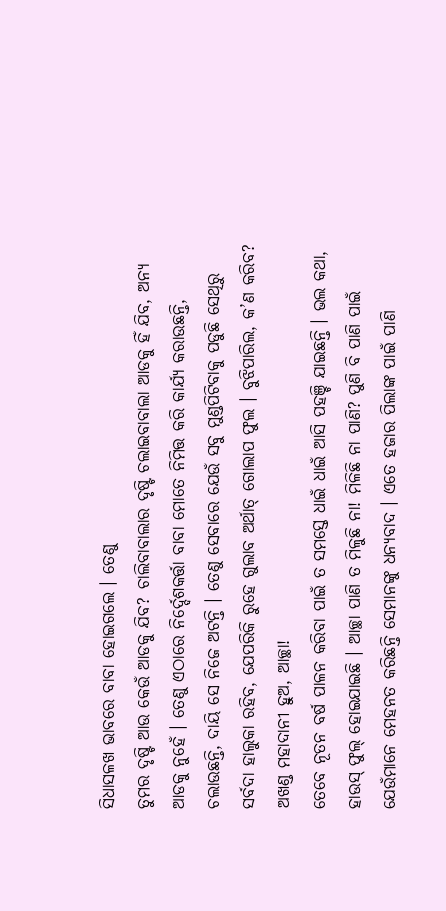ସିଧାସଳଖ ଭାବରେ ବାବା ହୋଇଗଲେ । ତେଣୁ
ତୁମର ଦୃଷ୍ଟି ଆଉ କେଉଁ ଆଡକୁ ଯିବ? ଚାଲିବାବାଲାର ଦୃଷ୍ଟି ଚଲାଇବାବାଲା ଆଡକୁ ହିଁ ଯିବ, ଅନ୍ୟ
ଆଡକୁ ନୁହେଁ । ତେଣୁ ଏଠାରେ ନିର୍ଦ୍ଦେଶକର୍ତ୍ତା ବାବା ମୋତେ ନିମିତ୍ତ କରି କାର୍ଯ୍ୟ କରାଉଛନ୍ତି,
ଚଲାଉଛନ୍ତି, ଦାୟି ସେ ନିଜେ ଅଟନ୍ତି । ତେଣୁ ସେବାରେ ଯେଉଁ ସବୁ ମୁଣ୍ଡପିଟିବାକୁ ପଡୁଛି ସେଥିରୁ
ସର୍ବଦା ହାଲୁକା ରହିବ, ଯେପରିକି ରୁହେ ଗୁଲାବ ଅର୍ଥାତ୍ ଗୋଲାପ ଫୁଲ । ବୁଝିପାରିଲ, କ’ଣ କରିବ?
ଅଖଣ୍ଡ ମହାଦାନୀ ହୁଅ, ଆଚ୍ଛା!
ତେବେ ନୂତନ ବର୍ଷ ପାଳନ କରିବା ପାଇଁ ତ ସମସ୍ତେ ଧାଇଁ ଧାଇଁ ଆସି ପହଞ୍ଚି ଯାଇଛନ୍ତି । ଭଲ କଥା,
ହାଉସ୍ ଫୁଲ୍ ହୋଇଯାଇଛି । ଆଚ୍ଛା ପାଣି ତ ମିଳୁଛି ନା! ମିଳିଛି ନା ପାଣି? ପୁଣି ବି ପାଣି ପାଇଁ
ଯେଉଁମାନେ ମେହନତ କରିଛନ୍ତି ସେମାନଙ୍କୁ ଧନ୍ୟବାଦ । ଏତେ ହଜାର ପିଲାଙ୍କ ପାଇଁ ପାଣି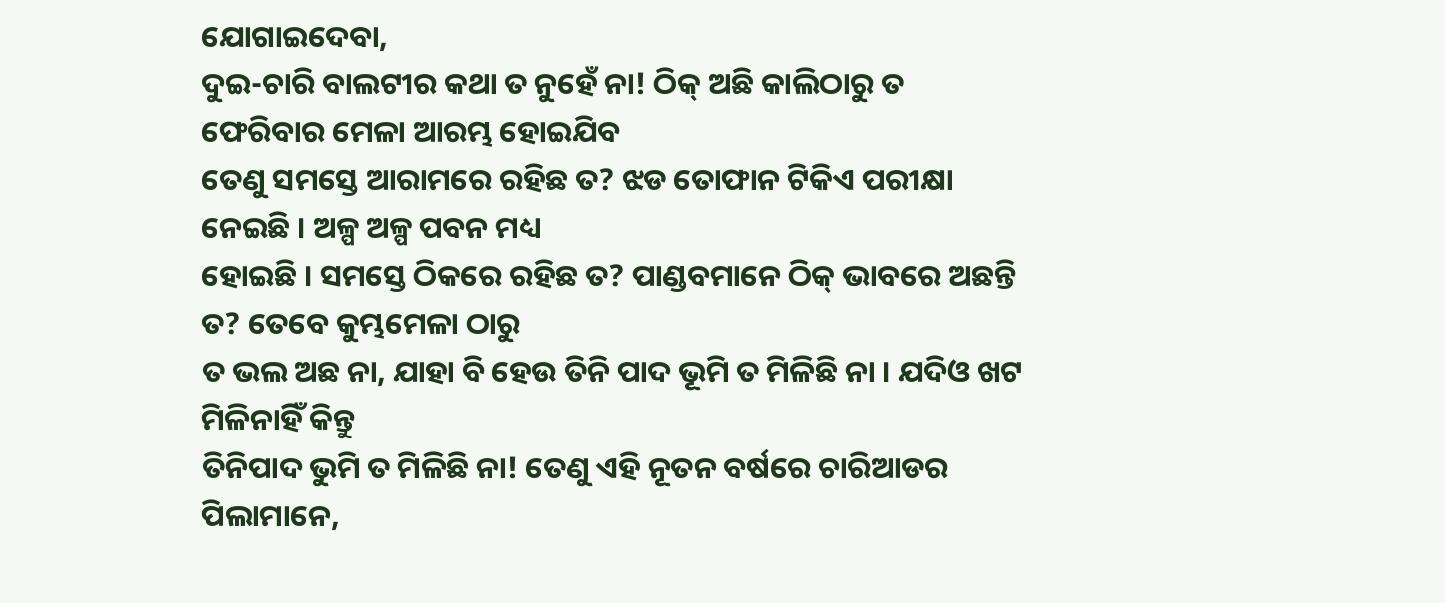ଯୋଗାଇଦେବା,
ଦୁଇ-ଚାରି ବାଲଟୀର କଥା ତ ନୁହେଁ ନା! ଠିକ୍ ଅଛି କାଲିଠାରୁ ତ ଫେରିବାର ମେଳା ଆରମ୍ଭ ହୋଇଯିବ
ତେଣୁ ସମସ୍ତେ ଆରାମରେ ରହିଛ ତ? ଝଡ ତୋଫାନ ଟିକିଏ ପରୀକ୍ଷା ନେଇଛି । ଅଳ୍ପ ଅଳ୍ପ ପବନ ମଧ୍ୟ
ହୋଇଛି । ସମସ୍ତେ ଠିକରେ ରହିଛ ତ? ପାଣ୍ଡବମାନେ ଠିକ୍ ଭାବରେ ଅଛନ୍ତି ତ? ତେବେ କୁମ୍ଭମେଳା ଠାରୁ
ତ ଭଲ ଅଛ ନା, ଯାହା ବି ହେଉ ତିନି ପାଦ ଭୂମି ତ ମିଳିଛି ନା । ଯଦିଓ ଖଟ ମିଳିନାହିଁ କିନ୍ତୁ
ତିନିପାଦ ଭୁମି ତ ମିଳିଛି ନା! ତେଣୁ ଏହି ନୂତନ ବର୍ଷରେ ଚାରିଆଡର ପିଲାମାନେ,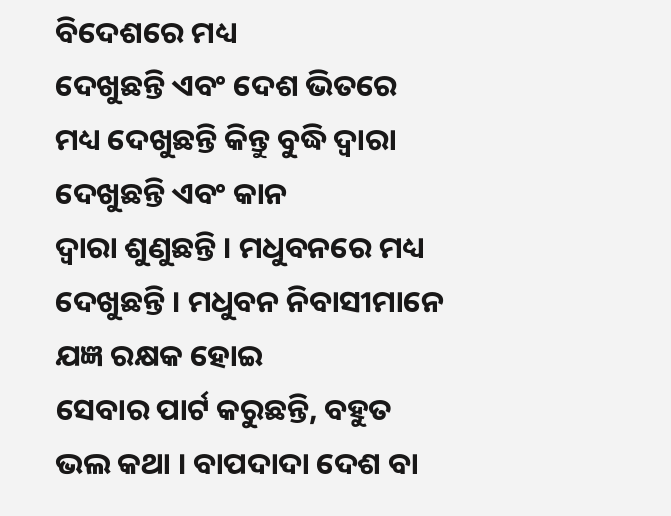ବିଦେଶରେ ମଧ୍ୟ
ଦେଖୁଛନ୍ତି ଏବଂ ଦେଶ ଭିତରେ ମଧ୍ୟ ଦେଖୁଛନ୍ତି କିନ୍ତୁ ବୁଦ୍ଧି ଦ୍ୱାରା ଦେଖୁଛନ୍ତି ଏବଂ କାନ
ଦ୍ୱାରା ଶୁଣୁଛନ୍ତି । ମଧୁବନରେ ମଧ୍ୟ ଦେଖୁଛନ୍ତି । ମଧୁବନ ନିବାସୀମାନେ ଯଜ୍ଞ ରକ୍ଷକ ହୋଇ
ସେବାର ପାର୍ଟ କରୁଛନ୍ତି, ବହୁତ ଭଲ କଥା । ବାପଦାଦା ଦେଶ ବା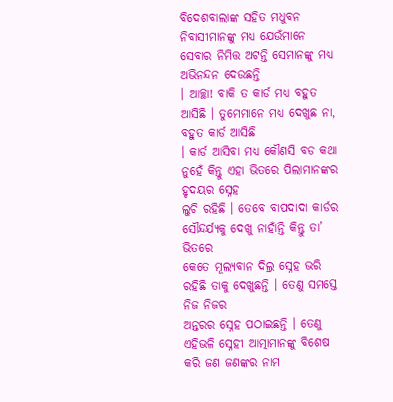ବିଦେଶବାଲାଙ୍କ ସହିତ ମଧୁବନ
ନିବାସୀମାନଙ୍କୁ ମଧ୍ୟ ଯେଉଁମାନେ ସେବାର ନିମିତ୍ତ ଅଟନ୍ତି ସେମାନଙ୍କୁ ମଧ୍ୟ ଅଭିନନ୍ଦନ ଦେଉଛନ୍ତି
। ଆଚ୍ଛା! ବାକି ତ କାର୍ଡ ମଧ୍ୟ ବହୁତ ଆସିଛି । ତୁମେମାନେ ମଧ୍ୟ ଦେଖୁଛ ନା, ବହୁତ କାର୍ଡ ଆସିଛି
। କାର୍ଡ ଆସିବା ମଧ୍ୟ କୌଣସି ବଡ କଥା ନୁହେଁ କିନ୍ତୁ ଏହା ଭିତରେ ପିଲାମାନଙ୍କର ହୃଦୟର ସ୍ନେହ
ଲୁଚି ରହିଛି । ତେବେ ବାପଦାଦା କାର୍ଡର ସୌନ୍ଦର୍ଯ୍ୟକୁ ଦେଖୁ ନାହାଁନ୍ତି କିନ୍ତୁ ତା’ ଭିତରେ
କେତେ ମୂଲ୍ୟବାନ ଦିଲ୍ର ସ୍ନେହ ଭରି ରହିଛି ତାକୁ ଦେଖୁଛନ୍ତି । ତେଣୁ ସମସ୍ତେ ନିଜ ନିଜର
ଅନ୍ତରର ସ୍ନେହ ପଠାଇଛନ୍ତି । ତେଣୁ ଏହିଭଳି ସ୍ନେହୀ ଆତ୍ମାମାନଙ୍କୁ ବିଶେଷ କରି ଜଣ ଜଣଙ୍କର ନାମ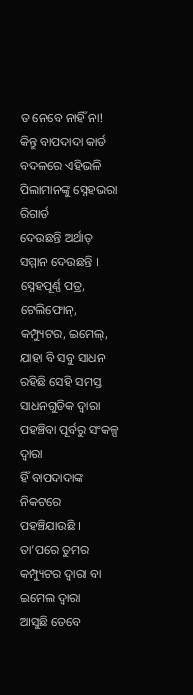ତ ନେବେ ନାହିଁ ନା! କିନ୍ତୁ ବାପଦାଦା କାର୍ଡ ବଦଳରେ ଏହିଭଳି ପିଲାମାନଙ୍କୁ ସ୍ନେହଭରା ରିଗାର୍ଡ
ଦେଉଛନ୍ତି ଅର୍ଥାତ୍ ସମ୍ମାନ ଦେଉଛନ୍ତି । ସ୍ନେହପୂର୍ଣ୍ଣ ପତ୍ର, ଟେଲିଫୋନ୍, କମ୍ପ୍ୟୁଟର, ଇମେଲ୍,
ଯାହା ବି ସବୁ ସାଧନ ରହିଛି ସେହି ସମସ୍ତ ସାଧନଗୁଡିକ ଦ୍ୱାରା ପହଞ୍ଚିବା ପୂର୍ବରୁ ସଂକଳ୍ପ ଦ୍ୱାରା
ହିଁ ବାପଦାଦାଙ୍କ ନିକଟରେ ପହଞ୍ଚିଯାଉଛି । ତା’ପରେ ତୁମର କମ୍ପ୍ୟୁଟର ଦ୍ୱାରା ବା ଇମେଲ ଦ୍ୱାରା
ଆସୁଛି ତେବେ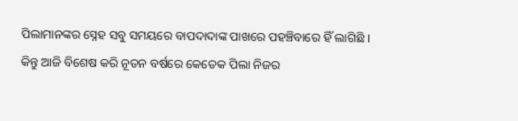ପିଲାମାନଙ୍କର ସ୍ନେହ ସବୁ ସମୟରେ ବାପଦାଦାଙ୍କ ପାଖରେ ପହଞ୍ଚିବାରେ ହିଁ ଲାଗିଛି ।
କିନ୍ତୁ ଆଜି ବିଶେଷ କରି ନୂତନ ବର୍ଷରେ କେତେକ ପିଲା ନିଜର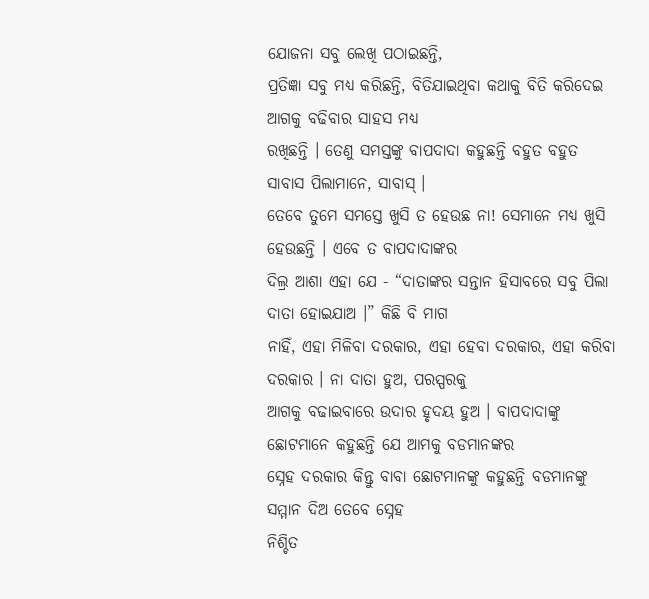ଯୋଜନା ସବୁ ଲେଖି ପଠାଇଛନ୍ତି,
ପ୍ରତିଜ୍ଞା ସବୁ ମଧ୍ୟ କରିଛନ୍ତି, ବିତିଯାଇଥିବା କଥାକୁ ବିତି କରିଦେଇ ଆଗକୁ ବଢିବାର ସାହସ ମଧ୍ୟ
ରଖିଛନ୍ତି । ତେଣୁ ସମସ୍ତଙ୍କୁ ବାପଦାଦା କହୁଛନ୍ତି ବହୁତ ବହୁତ ସାବାସ ପିଲାମାନେ, ସାବାସ୍ ।
ତେବେ ତୁମେ ସମସ୍ତେ ଖୁସି ତ ହେଉଛ ନା! ସେମାନେ ମଧ୍ୟ ଖୁସି ହେଉଛନ୍ତି । ଏବେ ତ ବାପଦାଦାଙ୍କର
ଦିଲ୍ର ଆଶା ଏହା ଯେ - “ଦାତାଙ୍କର ସନ୍ତାନ ହିସାବରେ ସବୁ ପିଲା ଦାତା ହୋଇଯାଅ ।” କିଛି ବି ମାଗ
ନାହିଁ, ଏହା ମିଳିବା ଦରକାର, ଏହା ହେବା ଦରକାର, ଏହା କରିବା ଦରକାର । ନା ଦାତା ହୁଅ, ପରସ୍ପରକୁ
ଆଗକୁ ବଢାଇବାରେ ଉଦାର ହୃଦୟ ହୁଅ । ବାପଦାଦାଙ୍କୁ ଛୋଟମାନେ କହୁଛନ୍ତି ଯେ ଆମକୁ ବଡମାନଙ୍କର
ସ୍ନେହ ଦରକାର କିନ୍ତୁ ବାବା ଛୋଟମାନଙ୍କୁ କହୁଛନ୍ତି ବଡମାନଙ୍କୁ ସମ୍ମାନ ଦିଅ ତେବେ ସ୍ନେହ
ନିଶ୍ଚିତ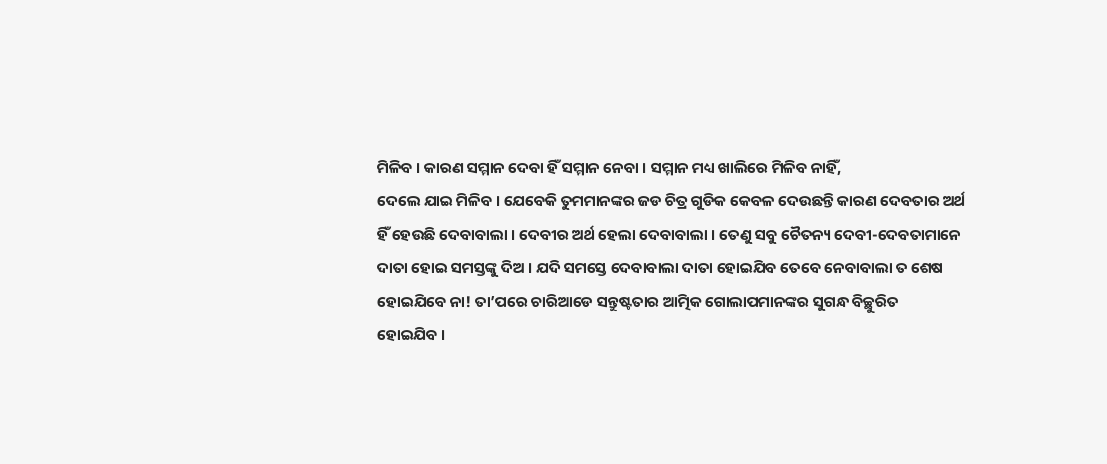ମିଳିବ । କାରଣ ସମ୍ମାନ ଦେବା ହିଁ ସମ୍ମାନ ନେବା । ସମ୍ମାନ ମଧ୍ୟ ଖାଲିରେ ମିଳିବ ନାହିଁ,
ଦେଲେ ଯାଇ ମିଳିବ । ଯେବେକି ତୁମମାନଙ୍କର ଜଡ ଚିତ୍ର ଗୁଡିକ କେବଳ ଦେଉଛନ୍ତି କାରଣ ଦେବତାର ଅର୍ଥ
ହିଁ ହେଉଛି ଦେବାବାଲା । ଦେବୀର ଅର୍ଥ ହେଲା ଦେବାବାଲା । ତେଣୁ ସବୁ ଚୈତନ୍ୟ ଦେବୀ-ଦେବତାମାନେ
ଦାତା ହୋଇ ସମସ୍ତଙ୍କୁ ଦିଅ । ଯଦି ସମସ୍ତେ ଦେବାବାଲା ଦାତା ହୋଇଯିବ ତେବେ ନେବାବାଲା ତ ଶେଷ
ହୋଇଯିବେ ନା! ତା’ପରେ ଚାରିଆଡେ ସନ୍ତୁଷ୍ଟତାର ଆତ୍ମିକ ଗୋଲାପମାନଙ୍କର ସୁଗନ୍ଧ ବିଚ୍ଛୁରିତ
ହୋଇଯିବ ।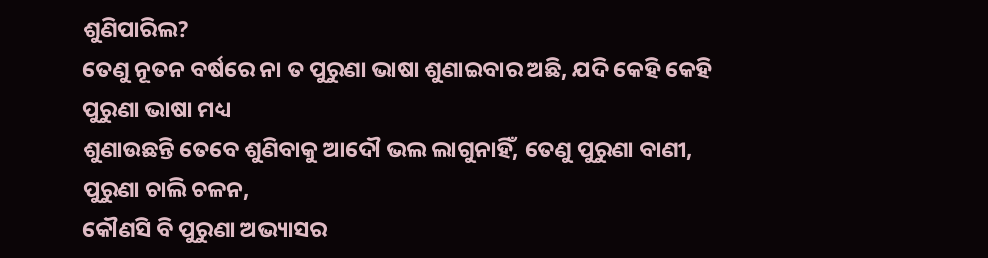ଶୁଣିପାରିଲ?
ତେଣୁ ନୂତନ ବର୍ଷରେ ନା ତ ପୁରୁଣା ଭାଷା ଶୁଣାଇବାର ଅଛି, ଯଦି କେହି କେହି ପୁରୁଣା ଭାଷା ମଧ୍ୟ
ଶୁଣାଉଛନ୍ତି ତେବେ ଶୁଣିବାକୁ ଆଦୌ ଭଲ ଲାଗୁନାହିଁ, ତେଣୁ ପୁରୁଣା ବାଣୀ, ପୁରୁଣା ଚାଲି ଚଳନ,
କୌଣସି ବି ପୁରୁଣା ଅଭ୍ୟାସର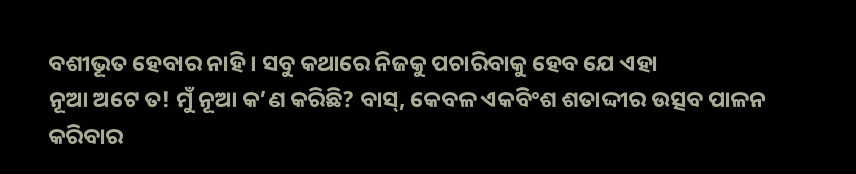ବଶୀଭୂତ ହେବାର ନାହି । ସବୁ କଥାରେ ନିଜକୁ ପଚାରିବାକୁ ହେବ ଯେ ଏହା
ନୂଆ ଅଟେ ତ! ମୁଁ ନୂଆ କ’ଣ କରିଛି? ବାସ୍, କେବଳ ଏକବିଂଶ ଶତାଦ୍ଦୀର ଉତ୍ସବ ପାଳନ କରିବାର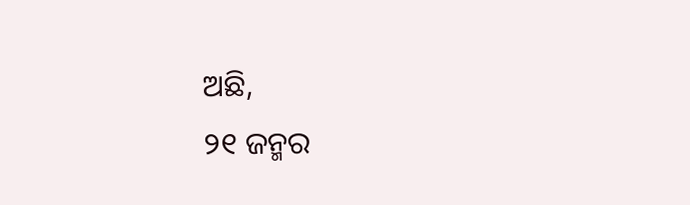ଅଛି,
୨୧ ଜନ୍ମର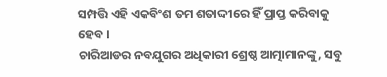ସମ୍ପତ୍ତି ଏହି ଏକବିଂଶ ତମ ଶତାଦ୍ଦୀରେ ହିଁ ପ୍ରାପ୍ତ କରିବାକୁ ହେବ ।
ଚାରିଆଡର ନବଯୁଗର ଅଧିକାରୀ ଶ୍ରେଷ୍ଠ ଆତ୍ମାମାନଙ୍କୁ, ସବୁ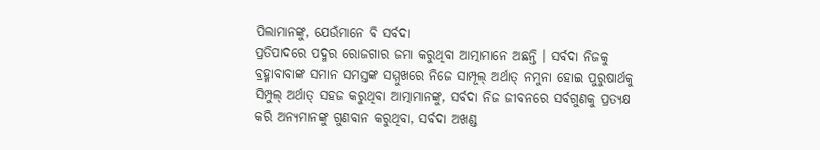ପିଲାମାନଙ୍କୁ, ଯେଉଁମାନେ ବି ସର୍ବଦା
ପ୍ରତିପାଦରେ ପଦ୍ମର ରୋଜଗାର ଜମା କରୁଥିବା ଆତ୍ମାମାନେ ଅଛନ୍ତି । ସର୍ବଦା ନିଜକୁ
ବ୍ରହ୍ମାବାବାଙ୍କ ସମାନ ସମସ୍ତଙ୍କ ସମ୍ମୁଖରେ ନିଜେ ସାମ୍ପୂଲ୍ ଅର୍ଥାତ୍ ନମୁନା ହୋଇ ପୁରୁଷାର୍ଥକୁ
ସିମ୍ପୁଲ୍ ଅର୍ଥାତ୍ ସହଜ କରୁଥିବା ଆତ୍ମାମାନଙ୍କୁ, ସର୍ବଦା ନିଜ ଜୀବନରେ ସର୍ବଗୁଣକୁ ପ୍ରତ୍ୟକ୍ଷ
କରି ଅନ୍ୟମାନଙ୍କୁ ଗୁଣବାନ କରୁଥିବା, ସର୍ବଦା ଅଖଣ୍ଡ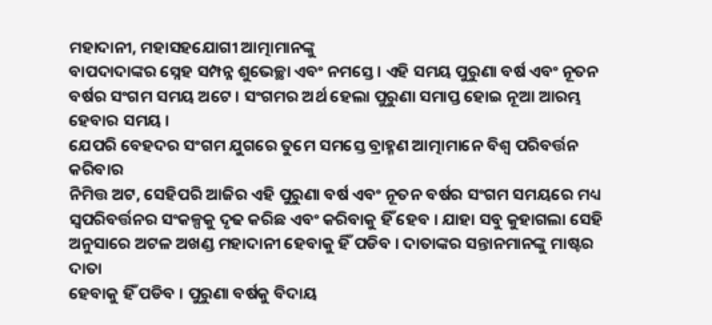ମହାଦାନୀ, ମହାସହଯୋଗୀ ଆତ୍ମାମାନଙ୍କୁ
ବାପଦାଦାଙ୍କର ସ୍ନେହ ସମ୍ପନ୍ନ ଶୁଭେଚ୍ଛା ଏବଂ ନମସ୍ତେ । ଏହି ସମୟ ପୁରୁଣା ବର୍ଷ ଏବଂ ନୂତନ
ବର୍ଷର ସଂଗମ ସମୟ ଅଟେ । ସଂଗମର ଅର୍ଥ ହେଲା ପୁରୁଣା ସମାପ୍ତ ହୋଇ ନୂଆ ଆରମ୍ଭ ହେବାର ସମୟ ।
ଯେପରି ବେହଦର ସଂଗମ ଯୁଗରେ ତୁମେ ସମସ୍ତେ ବ୍ରାହ୍ମଣ ଆତ୍ମାମାନେ ବିଶ୍ୱ ପରିବର୍ତ୍ତନ କରିବାର
ନିମିତ୍ତ ଅଟ, ସେହିପରି ଆଜିର ଏହି ପୁରୁଣା ବର୍ଷ ଏବଂ ନୂତନ ବର୍ଷର ସଂଗମ ସମୟରେ ମଧ୍ୟ
ସ୍ୱପରିବର୍ତ୍ତନର ସଂକଳ୍ପକୁ ଦୃଢ କରିଛ ଏବଂ କରିବାକୁ ହିଁ ହେବ । ଯାହା ସବୁ କୁହାଗଲା ସେହି
ଅନୁସାରେ ଅଟଳ ଅଖଣ୍ଡ ମହାଦାନୀ ହେବାକୁ ହିଁ ପଡିବ । ଦାତାଙ୍କର ସନ୍ତାନମାନଙ୍କୁ ମାଷ୍ଟର ଦାତା
ହେବାକୁ ହିଁ ପଡିବ । ପୁରୁଣା ବର୍ଷକୁ ବିଦାୟ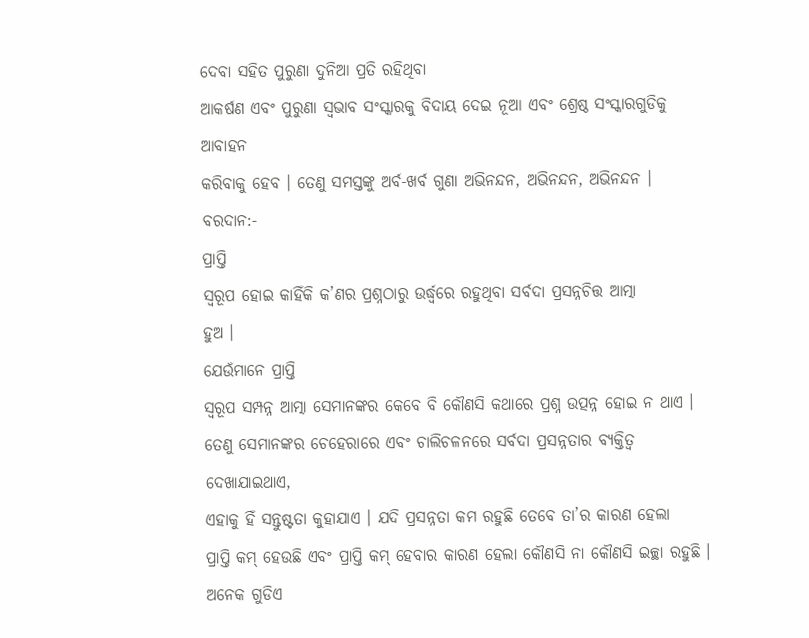ଦେବା ସହିତ ପୁରୁଣା ଦୁନିଆ ପ୍ରତି ରହିଥିବା
ଆକର୍ଷଣ ଏବଂ ପୁରୁଣା ସ୍ୱଭାବ ସଂସ୍କାରକୁ ବିଦାୟ ଦେଇ ନୂଆ ଏବଂ ଶ୍ରେଷ୍ଠ ସଂସ୍କାରଗୁଡିକୁ ଆବାହନ
କରିବାକୁ ହେବ । ତେଣୁ ସମସ୍ତଙ୍କୁ ଅର୍ବ-ଖର୍ବ ଗୁଣା ଅଭିନନ୍ଦନ, ଅଭିନନ୍ଦନ, ଅଭିନନ୍ଦନ ।
ବରଦାନ:-
ପ୍ରାପ୍ତି
ସ୍ୱରୂପ ହୋଇ କାହିଁକି କ’ଣର ପ୍ରଶ୍ନଠାରୁ ଉର୍ଦ୍ଧ୍ୱରେ ରହୁଥିବା ସର୍ବଦା ପ୍ରସନ୍ନଚିତ୍ତ ଆତ୍ମା
ହୁଅ ।
ଯେଉଁମାନେ ପ୍ରାପ୍ତି
ସ୍ୱରୂପ ସମ୍ପନ୍ନ ଆତ୍ମା ସେମାନଙ୍କର କେବେ ବି କୌଣସି କଥାରେ ପ୍ରଶ୍ନ ଉତ୍ପନ୍ନ ହୋଇ ନ ଥାଏ ।
ତେଣୁ ସେମାନଙ୍କର ଚେହେରାରେ ଏବଂ ଚାଲିଚଳନରେ ସର୍ବଦା ପ୍ରସନ୍ନତାର ବ୍ୟକ୍ତିତ୍ୱ ଦେଖାଯାଇଥାଏ,
ଏହାକୁ ହିଁ ସନ୍ତୁଷ୍ଟତା କୁହାଯାଏ । ଯଦି ପ୍ରସନ୍ନତା କମ ରହୁଛି ତେବେ ତା’ର କାରଣ ହେଲା
ପ୍ରାପ୍ତି କମ୍ ହେଉଛି ଏବଂ ପ୍ରାପ୍ତି କମ୍ ହେବାର କାରଣ ହେଲା କୌଣସି ନା କୌଣସି ଇଚ୍ଛା ରହୁଛି ।
ଅନେକ ଗୁଡିଏ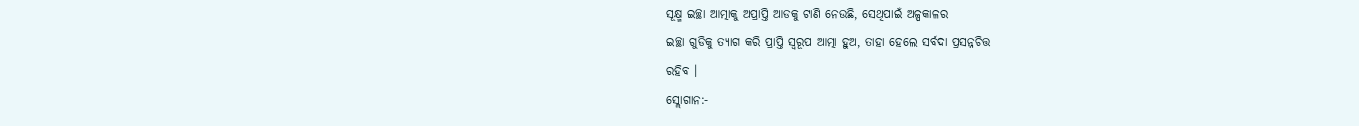ସୂକ୍ଷ୍ମ ଇଚ୍ଛା ଆତ୍ମାକୁ ଅପ୍ରାପ୍ତି ଆଡକୁ ଟାଣି ନେଉଛି, ସେଥିପାଇଁ ଅଳ୍ପକାଳର
ଇଚ୍ଛା ଗୁଡିକୁ ତ୍ୟାଗ କରି ପ୍ରାପ୍ତି ସ୍ୱରୂପ ଆତ୍ମା ହୁଅ, ତାହା ହେଲେ ସର୍ବଦା ପ୍ରସନ୍ନଚିତ୍ତ
ରହିବ ।
ସ୍ଲୋଗାନ:-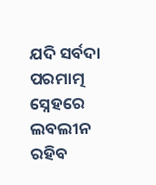ଯଦି ସର୍ବଦା
ପରମାତ୍ମ ସ୍ନେହରେ ଲବଲୀନ ରହିବ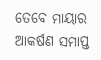ତେବେ ମାୟାର ଆକର୍ଷଣ ସମାପ୍ତ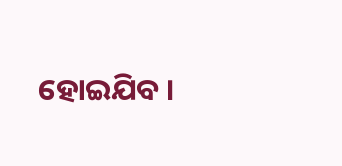ହୋଇଯିବ ।